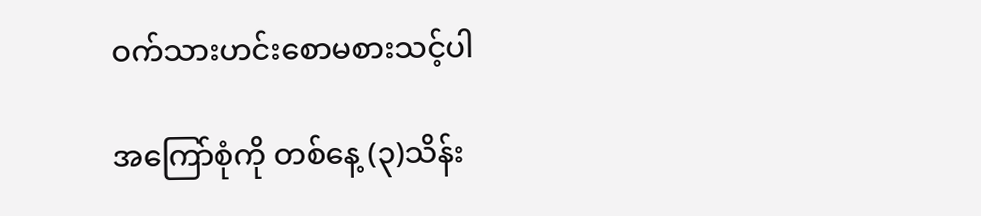ဝက်သားဟင်းစောမစားသင့်ပါ

အကြော်စုံကို တစ်နေ့ (၃)သိန်း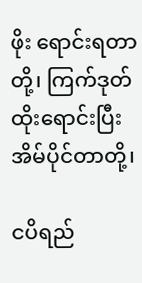ဖိုး ရောင်းရတာတို့၊ ကြက်ဒုတ်ထိုးရောင်းပြီး အိမ်ပိုင်တာတို့၊

ငပိရည်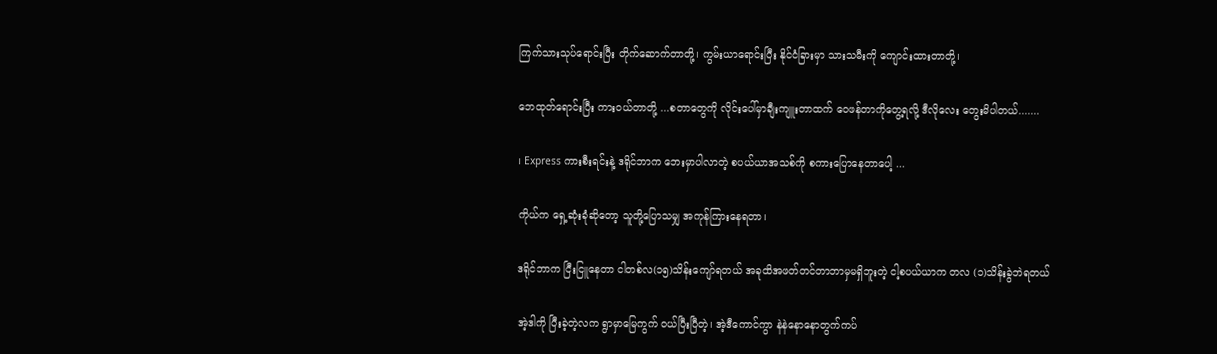ကြက်သားသုပ်ရောင်းပြီး တိုက်ဆောက်တာတို့၊ ကွမ်းယာရောင်းပြီး နိုင်ငံခြားမှာ သားသမီးကို ကျောင်းထားတာတို့၊

ဘေထုတ်ရောင်းပြီး ကား၀ယ်တာတို့ ...စတာတွေကို လိုင်းပေါ်မှာချီးကျူးတာထက် ဝေဖန်တာကိုတွေ့ရလို့ ဒီလိုလေး တွေးမိပါတယ်.......

၊ Express ကားစီးရင်းနဲ့ ဒရိုင်ဘာက ဘေးမှာပါလာတဲ့ စပယ်ယာအသစ်ကို စကားပြောနေတာပေါ့ ...

ကိုယ်က ရှေ့ဆုံးခုံဆိုတော့ သူတို့ပြောသမျှ အကုန်ကြားနေရတာ၊

ဒရိုင်ဘာက ငြီးငြူနေတာ ငါတစ်လ(၁၅)သိန်းကျော်ရတယ် အခုထိအဖတ်တင်တာဘာမှမရှိဘူးတဲ့ ငါ့စပယ်ယာက တလ (၁)သိန်းခွဲဘဲရတယ်

အဲ့ဒါကို ပြီးခဲ့တဲ့လက ရွာမှာမြေကွက် ၀ယ်ပြီးပြီတဲ့၊ အဲ့‌ဒီကောင်ကွာ နဲနဲနောနောတွက်ကပ်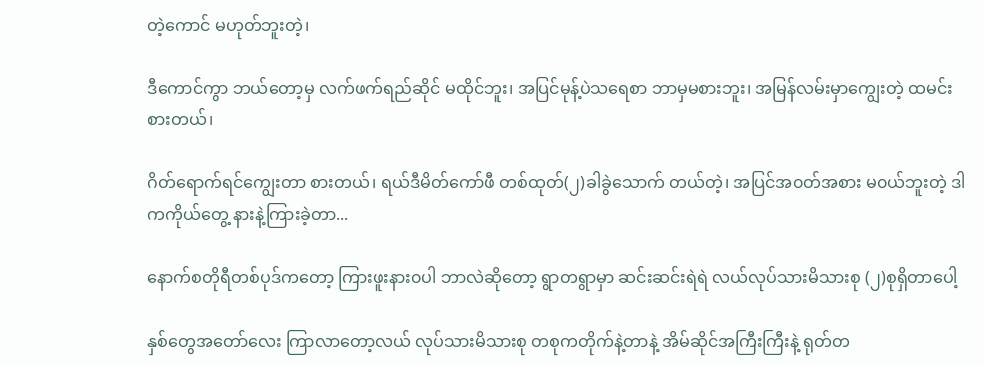တဲ့ကောင် မဟုတ်ဘူးတဲ့၊

ဒီ‌ကောင်ကွာ ဘယ်တော့မှ လက်ဖက်ရည်ဆိုင် မထိုင်ဘူး၊ အပြင်မုန့်ပဲသရေစာ ဘာမှမစားဘူး၊ အမြန်လမ်းမှာကျွေးတဲ့ ထမင်းစားတယ်၊

ဂိတ်ရောက်ရင်‌ကျွေးတာ စားတယ်၊ ရယ်ဒီမိတ်ကော်ဖီ တစ်ထုတ်(၂)ခါခွဲသောက် တယ်တဲ့၊ အပြင်အ၀တ်အစား မ၀ယ်ဘူးတဲ့ ဒါကကိုယ်တွေ့ နားနဲ့ကြားခဲ့တာ...

နောက်စတိုရီတစ်ပုဒ်ကတော့ ကြားဖူးနား၀ပါ ဘာလဲဆိုတော့ ရွာတရွာမှာ ဆင်းဆင်းရဲရဲ လယ်လုပ်သားမိသားစု (၂)စုရှိတာပေါ့

နှစ်တွေအတော်လေး ကြာလာတော့လယ် လုပ်သားမိသားစု တစုကတိုက်နဲ့တာနဲ့ အိမ်ဆိုင်အကြီးကြီးနဲ့ ရုတ်တ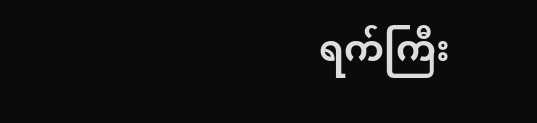ရက်ကြီး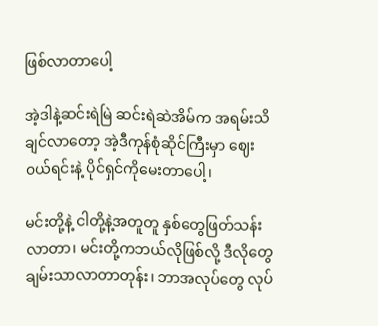ဖြစ်လာတာပေါ့

အဲ့ဒါနဲ့ဆင်းရဲမြဲ ဆင်းရဲဆဲအိမ်က အရမ်းသိချင်လာတော့ အဲ့ဒီကုန်စုံဆိုင်ကြီးမှာ ဈေး၀ယ်ရင်းနဲ့ ပိုင်ရှင်ကိုမေးတာပေါ့၊

မင်းတို့နဲ့ ငါတို့နဲ့အတူတူ နှစ်တွေဖြတ်သန်းလာတာ၊ မင်းတို့ကဘယ်လိုဖြစ်လို့ ဒီလိုတွေ ချမ်းသာလာတာတုန်း၊ ဘာအလုပ်တွေ လုပ်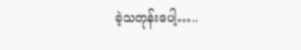ခဲ့သတုန်းပေါ့…..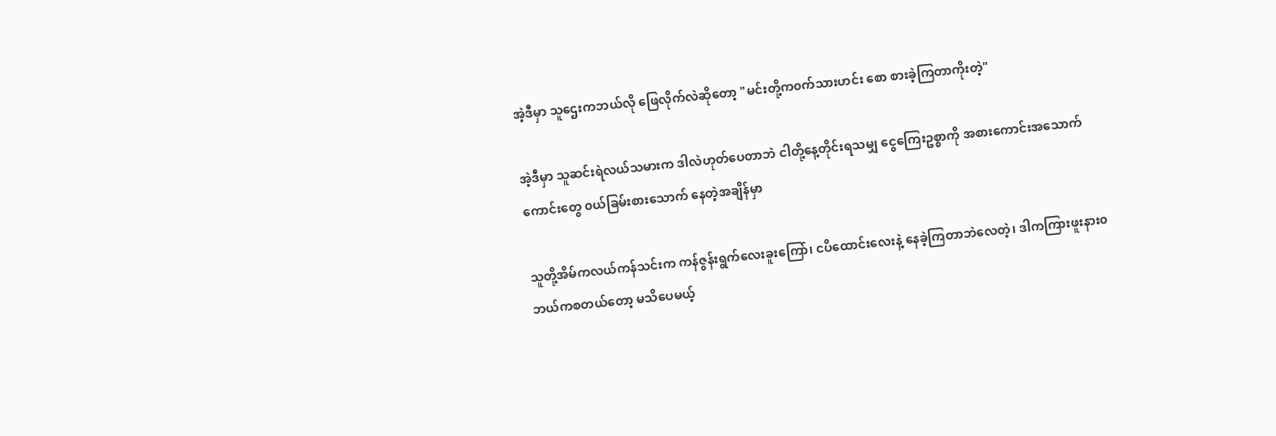အဲ့ဒီမှာ သူဌေးကဘယ်လို ဖြေလိုက်လဲဆိုတော့ "မင်းတို့က၀က်သားဟင်း စော စားခဲ့ကြတာ‌ကိုးတဲ့"

အဲ့ဒီမှာ သူဆင်းရဲလယ်သမားက ဒါလဲဟုတ်ပေတာဘဲ ငါတို့နေ့တိုင်းရသမျှ ငွေကြေးဥစ္စာကို အစားကောင်းအသောက်ကောင်းတွေ ၀ယ်ခြမ်းစားသောက် နေတဲ့အချိန်မှာ

သူတို့အိမ်ကလယ်ကန်သင်းက ကန်‌ဇွန်းရွက်လေးခူးကြော်၊ ငပိထောင်းလေးနဲ့ နေခဲ့ကြတာဘဲလေတဲ့၊ ဒါကကြားဖူးနား၀ ဘယ်က‌စတယ်တော့ မသိပေမယ့်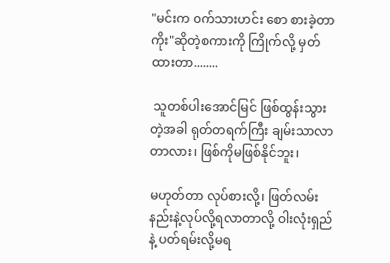"မင်းက ၀က်သားဟင်း စော စားခဲ့တာကိုး"ဆိုတဲ့စကားကို ကြိုက်လို့ မှတ်ထားတာ........

 သူတစ်ပါးအောင်မြင် ဖြစ်ထွန်းသွားတဲ့အခါ ရုတ်တရက်ကြီး ချမ်းသာလာတာလား၊ ဖြစ်ကိုမဖြစ်နိုင်ဘူး၊

မဟုတ်တာ လုပ်စားလို့၊ ဖြတ်လမ်းနည်းနဲ့လုပ်လို့ရလာတာလို့ ဝါးလုံးရှည်နဲ့ ပတ်ရမ်းလို့မရ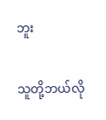ဘူး

သူတို့ဘယ်လို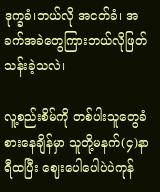ဒုက္ခခံ၊ဘယ်လို အငတ်ခံ၊ အခက်အခဲတွေကြားဘယ်လိုဖြတ်သန်းခဲ့သလဲ၊

လူ့စည်းစိမ်ကို တစ်ပါးသူတွေခံစားနေချိန်မှာ သူတို့မနက်(၄)နာရီထပြီး ဈေးပေါပေါပဲပဲကုန်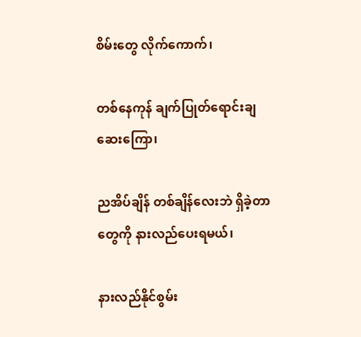စိမ်းတွေ လိုက်ကောက်၊

တစ်နေကုန် ချက်ပြုတ်ရောင်းချဆေးကြော၊

ညအိပ်ချိန် တစ်ချိန်လေးဘဲ ရှိခဲ့တာတွေကို နားလည်ပေးရမယ်၊

နားလည်နိုင်စွမ်း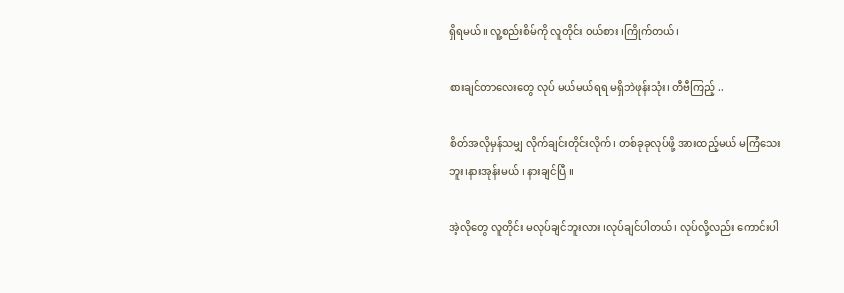ရှိရမယ်။ လူ့စည်းစိမ်ကို လူတိုင်း ၀ယ်စား ၊ကြိုက်တယ်၊

စားချင်တာလေးတွေ လုပ် မယ်မယ်ရရ မရှိဘဲဖုန်းသုံး၊ တီဗီကြည့် ..

စိတ်အလိုမှန်သမျှ လိုက်ချင်းတိုင်းလိုက်၊ တစ်ခုခုလုပ်ဖို့ အားထည့်မယ် မကြံသေး ဘူး၊နားအုန်းမယ် ၊ နားချင်ပြီ ။

အဲ့လိုတွေ လူတိုင်း မလုပ်ချင်ဘူးလား ၊လုပ်ချင်ပါတယ်၊ လုပ်လို့လည်း ကောင်းပါ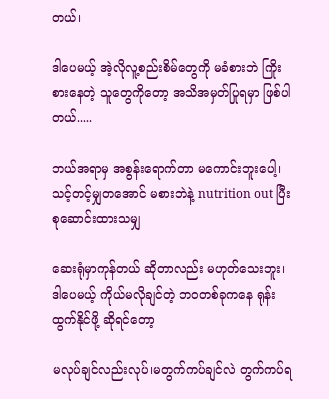တယ်၊

ဒါပေမယ့် အဲ့လိုလူ့စည်းစိမ်တွေကို မခံစားဘဲ ကြိုးစားနေတဲ့ သူတွေကိုတော့ အသိအမှတ်ပြုရမှာ ဖြစ်ပါတယ်.....

ဘယ်အရာမှ အစွန်းရောက်တာ မကောင်းဘူးပေါ့၊ သင့်တင့်မျှတအောင် မစားဘဲနဲ့ nutrition out ပြီး စုဆောင်းထားသမျှ

ဆေးရုံမှာကုန်တယ် ဆိုတာလည်း မဟုတ်သေးဘူး၊ ဒါပေမယ့် ကိုယ်မလိုချင်တဲ့ ဘ၀တစ်ခုကနေ ရုန်းထွက်နိုင်ဖို့ ဆိုရင်တော့

မလုပ်ချင်လည်းလုပ်၊မတွက်ကပ်ချင်လဲ တွက်ကပ်ရ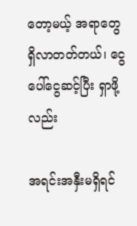တော့မယ့် အရာတွေ ရှိလာတတ်တယ်၊ ငွေပေါ်ငွေဆင့်ပြီး ရှာဖို့လည်း

အရင်းအနှီးမရှိရင်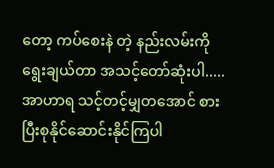တော့ ကပ်စေးနဲ တဲ့ နည်းလမ်းကိုရွေးချယ်တာ အသင့်တော်ဆုံးပါ..... အာဟာရ သင့်တင့်မျှတအောင် စားပြီးစုနိုင်ဆောင်းနိုင်ကြပါ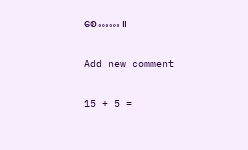စေ…… ။

Add new comment

15 + 5 =